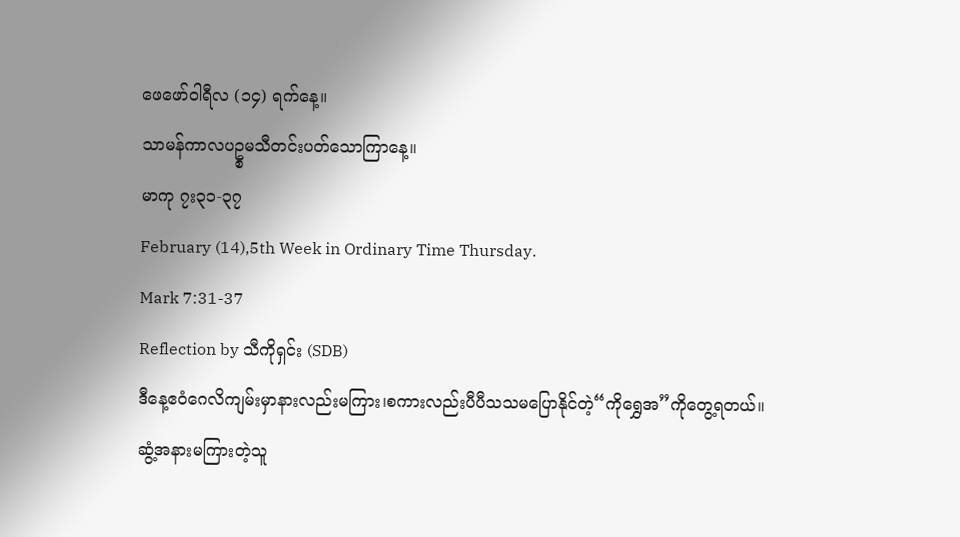ဖေဖော်ဝါရီလ (၁၄) ရက်နေ့။
သာမန်ကာလပဥ္စမသီတင်းပတ်သောကြာနေ့။
မာကု ၇း၃၁-၃၇
February (14),5th Week in Ordinary Time Thursday.
Mark 7:31-37
Reflection by သီကိုရှင်း (SDB)
ဒီနေ့ဧဝံဂေလိကျမ်းမှာနားလည်းမကြား၊စကားလည်းပီပီသသမပြောနိုင်တဲ့“ကိုရွှေအ”ကိုတွေ့ရတယ်။ဆွံ့အနားမကြားတဲ့သူ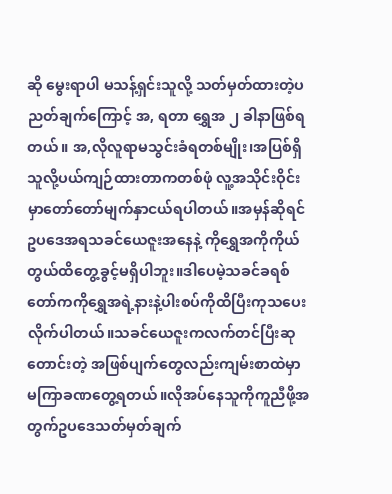ဆို မွေးရာပါ မသန့်ရှင်းသူလို့ သတ်မှတ်ထားတဲ့ပညတ်ချက်ကြောင့် အ, ရတာ ရွှေအ ၂ ခါနာဖြစ်ရတယ်။ အ,လိုလူရာမသွင်းခံရတစ်မျိုး၊အပြစ်ရှိသူလို့ပယ်ကျဉ်ထားတာကတစ်ဖုံ လူ့အသိုင်းဝိုင်းမှာတော်တော်မျက်နှာငယ်ရပါတယ်။အမှန်ဆိုရင်ဥပဒေအရသခင်ယေဇူးအနေနဲ့ ကိုရွှေအကိုကိုယ်တွယ်ထိတွေ့ခွင့်မရှိပါဘူး။ဒါပေမဲ့သခင်ခရစ်တော်ကကိုရွှေအရဲ့နားနဲ့ပါးစပ်ကိုထိပြီးကုသပေးလိုက်ပါတယ်။သခင်ယေဇူးကလက်တင်ပြီးဆုတောင်းတဲ့ အဖြစ်ပျက်တွေလည်းကျမ်းစာထဲမှာမကြာခဏတွေ့ရတယ်။လိုအပ်နေသူကိုကူညီဖို့အတွက်ဥပဒေသတ်မှတ်ချက်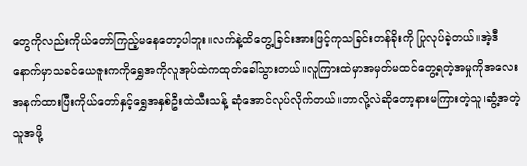တွေကိုလည်းကိုယ်တော်ကြည့်မနေတော့ပါဘူး။လက်နဲ့ထိတွေ့ခြင်းအားဖြင့်ကုသခြင်းတန်ခိုးကို ပြုလုပ်ခဲ့တယ်။အဲ့ဒီနောက်မှာသခင်ယေဇူးကကိုရွှေအကိုလူအုပ်ထဲကထုတ်ခေါ်သွားတယ်။လူကြားထဲမှာအမှတ်မထင်တွေ့ရတဲ့အမှုကိုအလေးအနက်ထားပြီးကိုယ်တော်နှင့်ရွှေအနှစ်ဦးထဲသီးသန့် ဆုံအောင်လုပ်လိုက်တယ်။ဘာလို့လဲဆိုတော့နားမကြားတဲ့သူ၊ဆွံ့အတဲ့သူအဖို့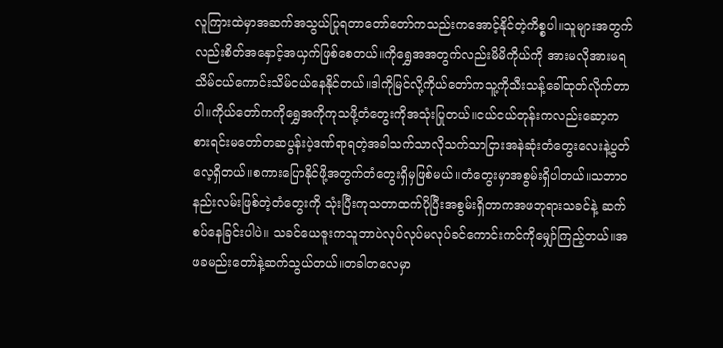လူကြားထဲမှာအဆက်အသွယ်ပြုရတာတော်တော်ကသည်းကအောင့်နိုင်တဲ့ကိစ္စပါ။သူများအတွက်လည်းစိတ်အနှောင့်အယှက်ဖြစ်စေတယ်။ကိုရွှေအအတွက်လည်းမိမိကိုယ်ကို အားမလိုအားမရသိမ်ငယ်ကောင်းသိမ်ငယ်နေနိုင်တယ်။ဒါကိုမြင်လို့ကိုယ်တော်ကသူ့ကိုသီးသန့်ခေါ်ထုတ်လိုက်တာပါ။ကိုယ်တော်ကကိုရွှေအကိုကုသဖို့တံတွေးကိုအသုံးပြုတယ်။ငယ်ငယ်တုန်းကလည်းဆော့ကစားရင်းမတော်တဆပွန်းပဲ့ဒဏ်ရာရတဲ့အခါသက်သာလိုသက်သာငြားအနဲဆုံးတံတွေးလေးနဲ့ပွတ်လေ့ရှိတယ်။စကားပြောနိုင်ဖို့အတွက်တံတွေးရှိမှဖြစ်မယ်။တံတွေးမှာအစွမ်းရှိပါတယ်။သဘာဝနည်းလမ်းဖြစ်တဲ့တံတွေးကို သုံးပြီးကုသတာထက်ပိုပြီးအစွမ်းရှိတာကအဖဘုရားသခင်နဲ့ ဆက်စပ်နေခြင်းပါပဲ။ သခင်ယေဇူးကသူဘာပဲလုပ်လုပ်မလုပ်ခင်ကောင်းကင်ကိုမျှော်ကြည့်တယ်။အဖခမည်းတော်နဲ့ဆက်သွယ်တယ်။တခါတလေမှာ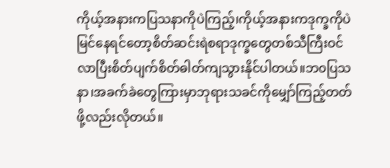ကိုယ့်အနားကပြသနာကိုပဲကြည့်၊ကိုယ့်အနားကဒုက္ခကိုပဲ မြင်နေရင်တော့စိတ်ဆင်းရဲစရာဒုက္ခတွေတစ်သီကြီးဝင်လာပြီးစိတ်ပျက်စိတ်ဓါတ်ကျသွားနိုင်ပါတယ်။ဘ၀ပြသနာ၊အခက်ခဲတွေကြားမှာဘုရားသခင်ကိုမျှော်ကြည့်တတ်ဖို့လည်းလိုတယ်။